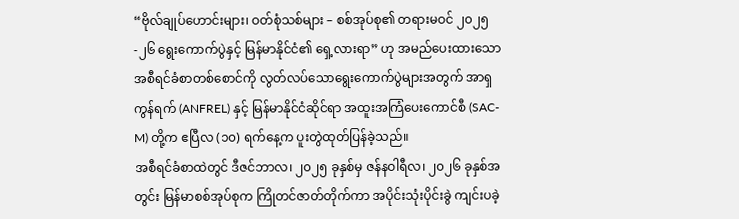“ဗိုလ်ချုပ်ဟောင်းများ၊ ဝတ်စုံသစ်များ – စစ်အုပ်စု၏ တရားမဝင် ၂၀၂၅-၂၆ ရွေးကောက်ပွဲနှင့် မြန်မာနိုင်ငံ၏ ရှေ့လားရာ” ဟု အမည်ပေးထားသော အစီရင်ခံစာတစ်စောင်ကို လွတ်လပ်သောရွေးကောက်ပွဲများအတွက် အာရှကွန်ရက် (ANFREL) နှင့် မြန်မာနိုင်ငံဆိုင်ရာ အထူးအကြံပေးကောင်စီ (SAC-M) တို့က ဧပြီလ (၁၀) ရက်နေ့က ပူးတွဲထုတ်ပြန်ခဲ့သည်။
အစီရင်ခံစာထဲတွင် ဒီဇင်ဘာလ၊ ၂၀၂၅ ခုနှစ်မှ ဇန်နဝါရီလ၊ ၂၀၂၆ ခုနှစ်အတွင်း မြန်မာစစ်အုပ်စုက ကြိုတင်ဇာတ်တိုက်ကာ အပိုင်းသုံးပိုင်းခွဲ ကျင်းပခဲ့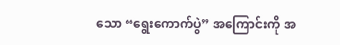သော “ရွေးကောက်ပွဲ” အကြောင်းကို အ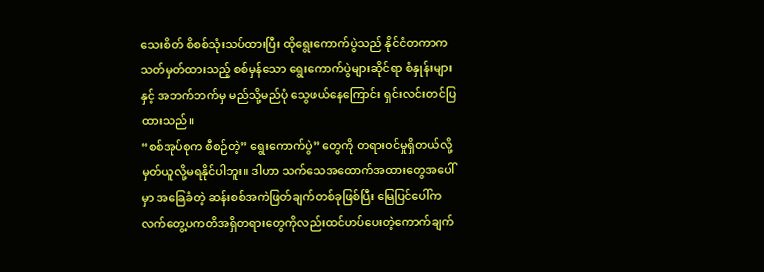သေးစိတ် စိစစ်သုံးသပ်ထားပြီး ထိုရွေးကောက်ပွဲသည် နိုင်ငံတကာက သတ်မှတ်ထားသည့် စစ်မှန်သော ရွေးကောက်ပွဲများဆိုင်ရာ စံနှုန်းများနှင့် အဘက်ဘက်မှ မည်သို့မည်ပုံ သွေဖယ်နေကြောင်း ရှင်းလင်းတင်ပြထားသည်။
“စစ်အုပ်စုက စီစဉ်တဲ့” ရွေးကောက်ပွဲ” တွေကို တရားဝင်မှုရှိတယ်လို့ မှတ်ယူလို့မရနိုင်ပါဘူး။ ဒါဟာ သက်သေအထောက်အထားတွေအပေါ်မှာ အခြေခံတဲ့ ဆန်းစစ်အကဲဖြတ်ချက်တစ်ခုဖြစ်ပြီး မြေပြင်ပေါ်က လက်တွေ့ပကတိအရှိတရားတွေကိုလည်းထင်ဟပ်ပေးတဲ့ကောက်ချက်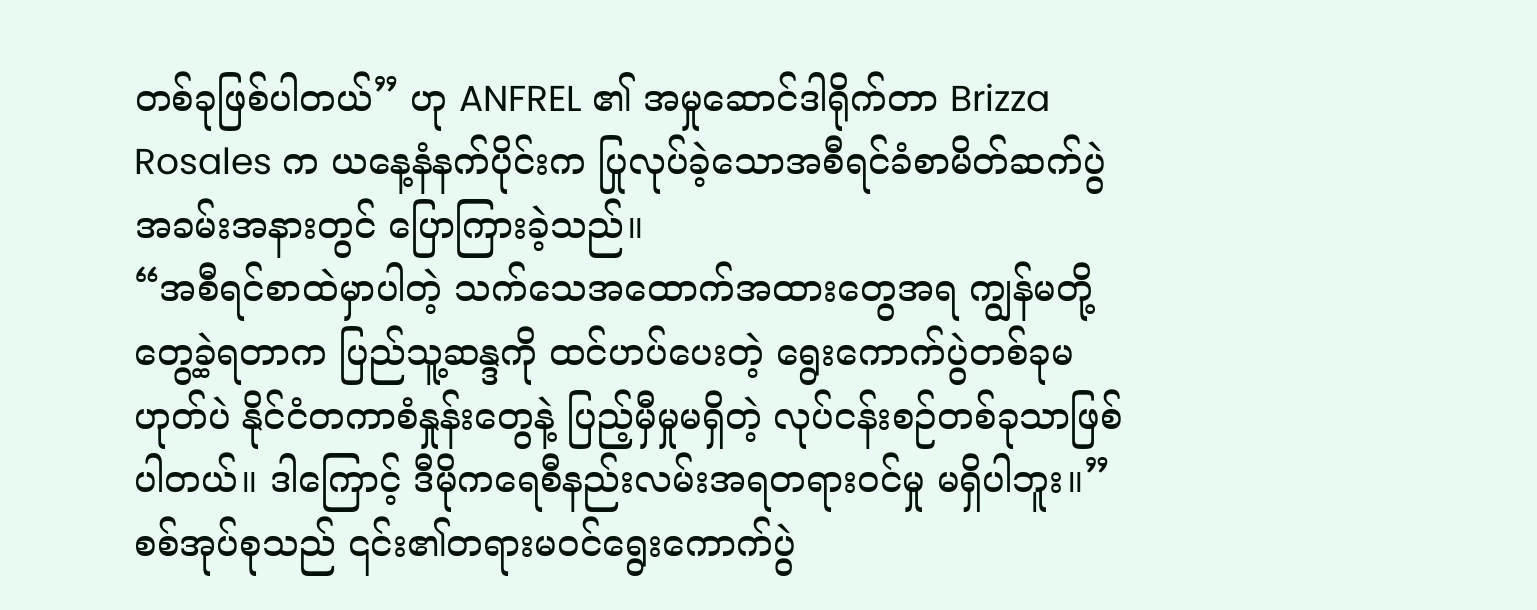တစ်ခုဖြစ်ပါတယ်” ဟု ANFREL ၏ အမှုဆောင်ဒါရိုက်တာ Brizza Rosales က ယနေ့နံနက်ပိုင်းက ပြုလုပ်ခဲ့သောအစီရင်ခံစာမိတ်ဆက်ပွဲ အခမ်းအနားတွင် ပြောကြားခဲ့သည်။
“အစီရင်စာထဲမှာပါတဲ့ သက်သေအထောက်အထားတွေအရ ကျွန်မတို့တွေ့ခဲ့ရတာက ပြည်သူ့ဆန္ဒကို ထင်ဟပ်ပေးတဲ့ ရွေးကောက်ပွဲတစ်ခုမဟုတ်ပဲ နိုင်ငံတကာစံနှုန်းတွေနဲ့ ပြည့်မှီမှုမရှိတဲ့ လုပ်ငန်းစဉ်တစ်ခုသာဖြစ်ပါတယ်။ ဒါကြောင့် ဒီမိုကရေစီနည်းလမ်းအရတရားဝင်မှု မရှိပါဘူး။”
စစ်အုပ်စုသည် ၎င်း၏တရားမဝင်ရွေးကောက်ပွဲ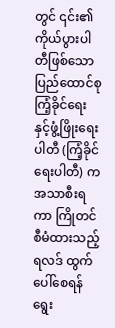တွင် ၎င်း၏ကိုယ်ပွားပါတီဖြစ်သော ပြည်ထောင်စု ကြံ့ခိုင်ရေးနှင့်ဖွံ့ဖြိုးရေးပါတီ (ကြံ့ခိုင်ရေးပါတီ) က အသာစီးရကာ ကြိုတင်စီမံထားသည့်ရလဒ် ထွက်ပေါ်စေရန် ရွေး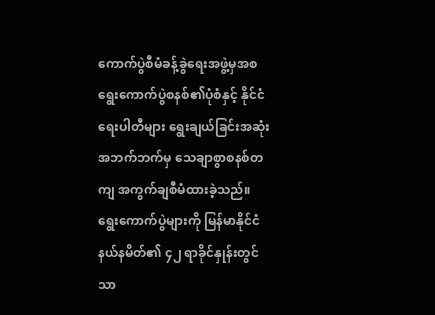ကောက်ပွဲစီမံခန့်ခွဲရေးအဖွဲ့မှအစ ရွေးကောက်ပွဲစနစ်၏ပုံစံနှင့် နိုင်ငံရေးပါတီများ ရွေးချယ်ခြင်းအဆုံး အဘက်ဘက်မှ သေချာစွာစနစ်တကျ အကွက်ချစီမံထားခဲ့သည်။
ရွေးကောက်ပွဲများကို မြန်မာနိုင်ငံနယ်နမိတ်၏ ၄၂ ရာခိုင်နှုန်းတွင်သာ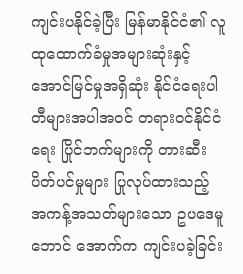ကျင်းပနိုင်ခဲ့ပြီး မြန်မာနိုင်ငံ၏ လူထုထောက်ခံမှုအများဆုံးနှင့် အောင်မြင်မှုအရှိဆုံး နိုင်ငံရေးပါတီများအပါအဝင် တရားဝင်နိုင်ငံရေး ပြိုင်ဘက်များကို တားဆီးပိတ်ပင်မှုများ ပြုလုပ်ထားသည့် အကန့်အသတ်များသော ဥပဒေမူဘောင် အောက်က ကျင်းပခဲ့ခြင်း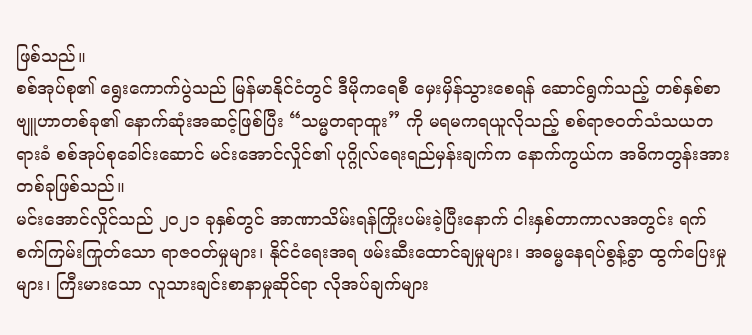ဖြစ်သည်။
စစ်အုပ်စု၏ ရွေးကောက်ပွဲသည် မြန်မာနိုင်ငံတွင် ဒီမိုကရေစီ မှေးမှိန်သွားစေရန် ဆောင်ရွက်သည့် တစ်နှစ်စာဗျူဟာတစ်ခု၏ နောက်ဆုံးအဆင့်ဖြစ်ပြီး “သမ္မတရာထူး” ကို မရမကရယူလိုသည့် စစ်ရာဇဝတ်သံသယတရားခံ စစ်အုပ်စုခေါင်းဆောင် မင်းအောင်လှိုင်၏ ပုဂ္ဂိုလ်ရေးရည်မှန်းချက်က နောက်ကွယ်က အဓိကတွန်းအားတစ်ခုဖြစ်သည်။
မင်းအောင်လှိုင်သည် ၂၀၂၁ ခုနှစ်တွင် အာဏာသိမ်းရန်ကြိုးပမ်းခဲ့ပြီးနောက် ငါးနှစ်တာကာလအတွင်း ရက်စက်ကြမ်းကြုတ်သော ရာဇဝတ်မှုများ၊ နိုင်ငံရေးအရ ဖမ်းဆီးထောင်ချမှုများ၊ အဓမ္မနေရပ်စွန့်ခွာ ထွက်ပြေးမှုများ၊ ကြီးမားသော လူသားချင်းစာနာမှုဆိုင်ရာ လိုအပ်ချက်များ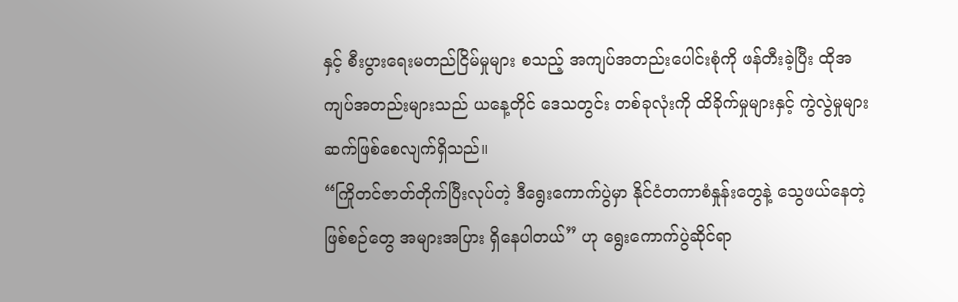နှင့် စီးပွားရေးမတည်ငြိမ်မှုများ စသည့် အကျပ်အတည်းပေါင်းစုံကို ဖန်တီးခဲ့ပြီး ထိုအကျပ်အတည်းများသည် ယနေ့တိုင် ဒေသတွင်း တစ်ခုလုံးကို ထိခိုက်မှုများနှင့် ကွဲလွဲမှုများ ဆက်ဖြစ်စေလျက်ရှိသည်။
“ကြိုတင်ဇာတ်တိုက်ပြီးလုပ်တဲ့ ဒီရွေးကောက်ပွဲမှာ နိုင်ငံတကာစံနှုန်းတွေနဲ့ သွေဖယ်နေတဲ့ဖြစ်စဉ်တွေ အများအပြား ရှိနေပါတယ်” ဟု ရွေးကောက်ပွဲဆိုင်ရာ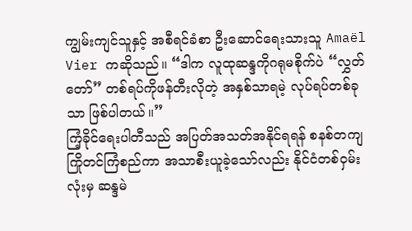ကျွမ်းကျင်သူနှင့် အစီရင်ခံစာ ဦးဆောင်ရေးသားသူ Amaël Vier ကဆိုသည်။ “ဒါက လူထုဆန္ဒကိုဂရုမစိုက်ပဲ “လွှတ်တော်” တစ်ရပ်ကိုဖန်တီးလိုတဲ့ အနှစ်သာရမဲ့ လုပ်ရပ်တစ်ခုသာ ဖြစ်ပါတယ်။”
ကြံ့ခိုင်ရေးပါတီသည် အပြတ်အသတ်အနိုင်ရရန် စနစ်တကျကြိုတင်ကြံစည်ကာ အသာစီးယူခဲ့သော်လည်း နိုင်ငံတစ်ဝှမ်းလုံးမှ ဆန္ဒမဲ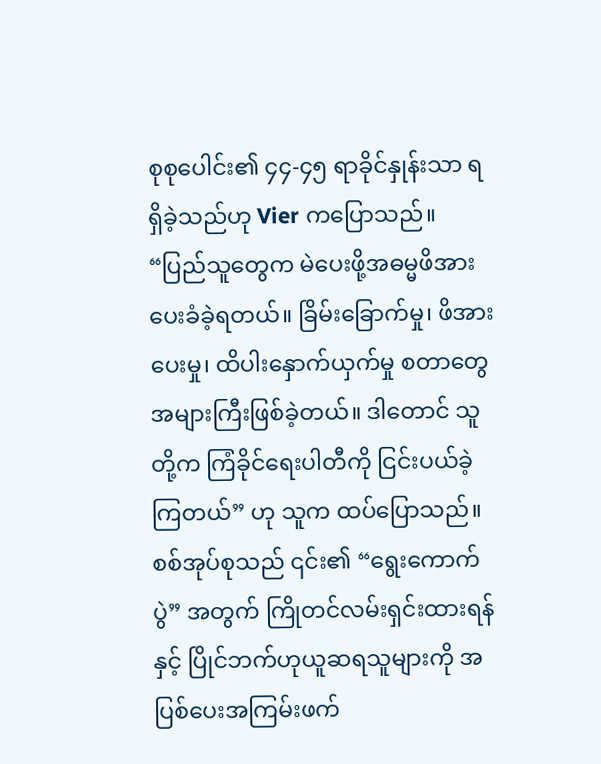စုစုပေါင်း၏ ၄၄-၄၅ ရာခိုင်နှုန်းသာ ရရှိခဲ့သည်ဟု Vier ကပြောသည်။
“ပြည်သူတွေက မဲပေးဖို့အဓမ္မဖိအားပေးခံခဲ့ရတယ်။ ခြိမ်းခြောက်မှု၊ ဖိအားပေးမှု၊ ထိပါးနှောက်ယှက်မှု စတာတွေ အများကြီးဖြစ်ခဲ့တယ်။ ဒါတောင် သူတို့က ကြံခိုင်ရေးပါတီကို ငြင်းပယ်ခဲ့ကြတယ်” ဟု သူက ထပ်ပြောသည်။
စစ်အုပ်စုသည် ၎င်း၏ “ရွေးကောက်ပွဲ” အတွက် ကြိုတင်လမ်းရှင်းထားရန် နှင့် ပြိုင်ဘက်ဟုယူဆရသူများကို အပြစ်ပေးအကြမ်းဖက်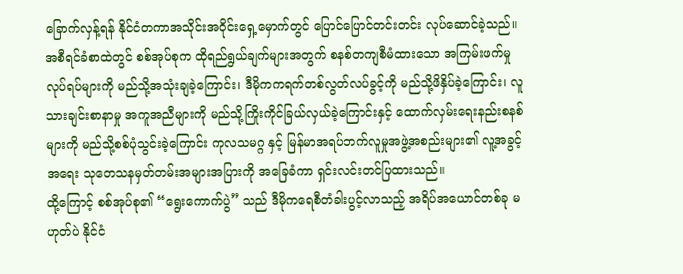ခြောက်လှန့်ရန် နိုင်ငံတကာအသိုင်းအဝိုင်းရှေ့မှောက်တွင် ပြောင်ပြောင်တင်းတင်း လုပ်ဆောင်ခဲ့သည်။ အစီရင်ခံစာထဲတွင် စစ်အုပ်စုက ထိုရည်ရွယ်ချက်များအတွက် စနစ်တကျစီမံထားသော အကြမ်းဖက်မှုလုပ်ရပ်များကို မည်သို့အသုံးချခဲ့ကြောင်း၊ ဒီမိုကကရက်တစ်လွတ်လပ်ခွင့်ကို မည်သို့ဖိနှိပ်ခဲ့ကြောင်း၊ လူသားချင်းစာနာမှု အကူအညီများကို မည်သို့ကြိုးကိုင်ခြယ်လှယ်ခဲ့ကြောင်းနှင့် ထောက်လှမ်းရေးနည်းစနစ်များကို မည်သို့စစ်ပုံသွင်းခဲ့ကြောင်း ကုလသမဂ္ဂ နှင့် မြန်မာအရပ်ဘက်လူမှုအဖွဲ့အစည်းများ၏ လူ့အခွင့်အရေး သုတေသနမှတ်တမ်းအများအပြားကို အခြေခံကာ ရှင်းလင်းတင်ပြထားသည်။
ထို့ကြောင့် စစ်အုပ်စု၏ “ရွေးကောက်ပွဲ” သည် ဒီမိုကရေစီတံခါးပွင့်လာသည့် အရိပ်အယောင်တစ်ခု မဟုတ်ပဲ နိုင်ငံ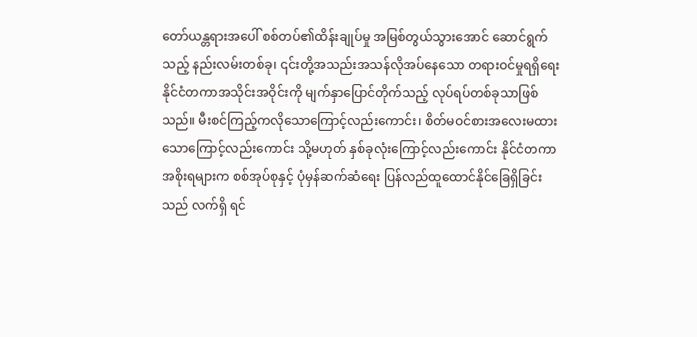တော်ယန္တရားအပေါ် စစ်တပ်၏ထိန်းချုပ်မှု အမြစ်တွယ်သွားအောင် ဆောင်ရွက်သည့် နည်းလမ်းတစ်ခု၊ ၎င်းတို့အသည်းအသန်လိုအပ်နေသော တရားဝင်မှုရရှိရေး နိုင်ငံတကာအသိုင်းအဝိုင်းကို မျက်နှာပြောင်တိုက်သည့် လုပ်ရပ်တစ်ခုသာဖြစ်သည်။ မီးစင်ကြည့်ကလိုသောကြောင့်လည်းကောင်း၊ စိတ်မဝင်စားအလေးမထားသောကြောင့်လည်းကောင်း သို့မဟုတ် နှစ်ခုလုံးကြောင့်လည်းကောင်း နိုင်ငံတကာအစိုးရများက စစ်အုပ်စုနှင့် ပုံမှန်ဆက်ဆံရေး ပြန်လည်ထူထောင်နိုင်ခြေရှိခြင်းသည် လက်ရှိ ရင်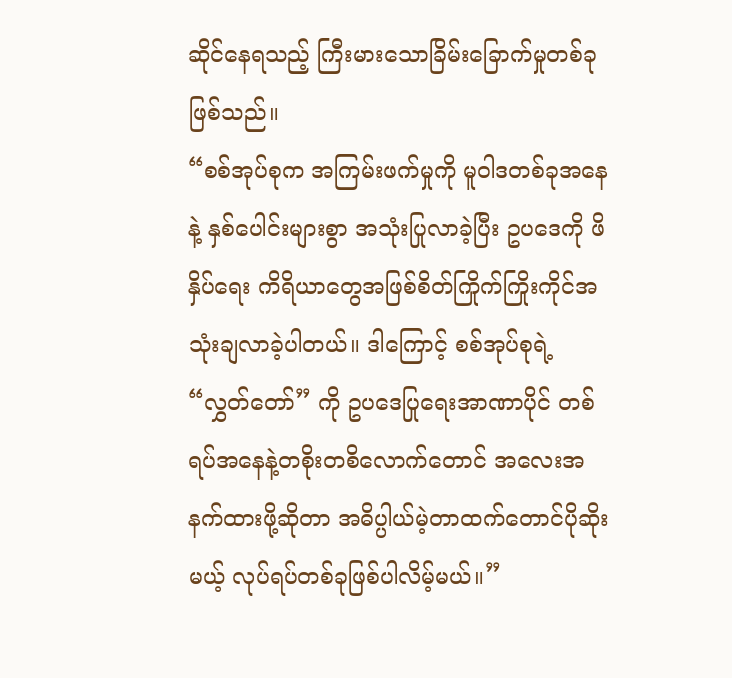ဆိုင်နေရသည့် ကြီးမားသောခြိမ်းခြောက်မှုတစ်ခုဖြစ်သည်။
“စစ်အုပ်စုက အကြမ်းဖက်မှုကို မူဝါဒတစ်ခုအနေနဲ့ နှစ်ပေါင်းများစွာ အသုံးပြုလာခဲ့ပြီး ဥပဒေကို ဖိနှိပ်ရေး ကိရိယာတွေအဖြစ်စိတ်ကြိုက်ကြိုးကိုင်အသုံးချလာခဲ့ပါတယ်။ ဒါကြောင့် စစ်အုပ်စုရဲ့ “လွှတ်တော်” ကို ဥပဒေပြုရေးအာဏာပိုင် တစ်ရပ်အနေနဲ့တစိုးတစိလောက်တောင် အလေးအနက်ထားဖို့ဆိုတာ အဓိပ္ပါယ်မဲ့တာထက်တောင်ပိုဆိုးမယ့် လုပ်ရပ်တစ်ခုဖြစ်ပါလိမ့်မယ်။”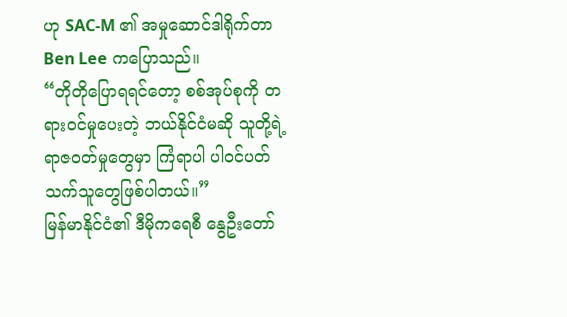ဟု SAC-M ၏ အမှုဆောင်ဒါရိုက်တာ Ben Lee ကပြောသည်။
“တိုတိုပြောရရင်တော့ စစ်အုပ်စုကို တရားဝင်မှုပေးတဲ့ ဘယ်နိုင်ငံမဆို သူတို့ရဲ့ ရာဇဝတ်မှုတွေမှာ ကြံရာပါ ပါဝင်ပတ်သက်သူတွေဖြစ်ပါတယ်။”
မြန်မာနိုင်ငံ၏ ဒီမိုကရေစီ နွေဦးတော်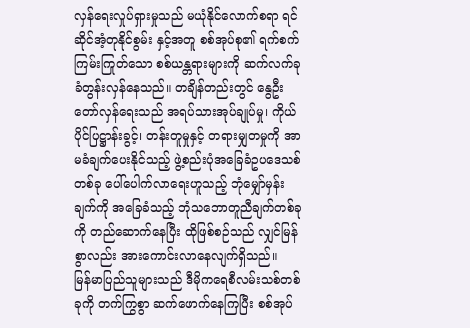လှန်ရေးလှုပ်ရှားမှုသည် မယုံနိုင်လောက်စရာ ရင်ဆိုင်အံ့တုနိုင်စွမ်း နှင့်အတူ စစ်အုပ်စု၏ ရက်စက်ကြမ်းကြုတ်သော စစ်ယန္တရားများကို ဆက်လက်ခုခံတွန်းလှန်နေသည်။ တချိန်တည်းတွင် နွေဦးတော်လှန်ရေးသည် အရပ်သားအုပ်ချုပ်မှု၊ ကိုယ်ပိုင်ပြဋ္ဌာန်းခွင့်၊ တန်းတူမှုနှင့် တရားမျှတမှုကို အာမခံချက်ပေးနိုင်သည့် ဖွဲ့စည်းပုံအခြေခံဥပဒေသစ်တစ်ခု ပေါ်ပေါက်လာရေးဟူသည့် ဘုံမျှော်မှန်းချက်ကို အခြေခံသည့် ဘုံသဘောတူညီချက်တစ်ခုကို တည်ဆောက်နေပြီး ထိုဖြစ်စဉ်သည် လျှင်မြန်စွာလည်း အားကောင်းလာနေလျက်ရှိသည်။
မြန်မာပြည်သူများသည် ဒီမိုကရေစီလမ်းသစ်တစ်ခုကို တက်ကြွစွာ ဆက်ဖောက်နေကြပြီး စစ်အုပ်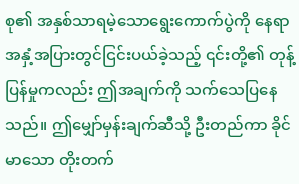စု၏ အနှစ်သာရမဲ့သောရွေးကောက်ပွဲကို နေရာအနှံ့အပြားတွင်ငြင်းပယ်ခဲ့သည့် ၎င်းတို့၏ တုန့်ပြန်မှုကလည်း ဤအချက်ကို သက်သေပြနေသည်။ ဤမျှော်မှန်းချက်ဆီသို့ ဦးတည်ကာ ခိုင်မာသော တိုးတက်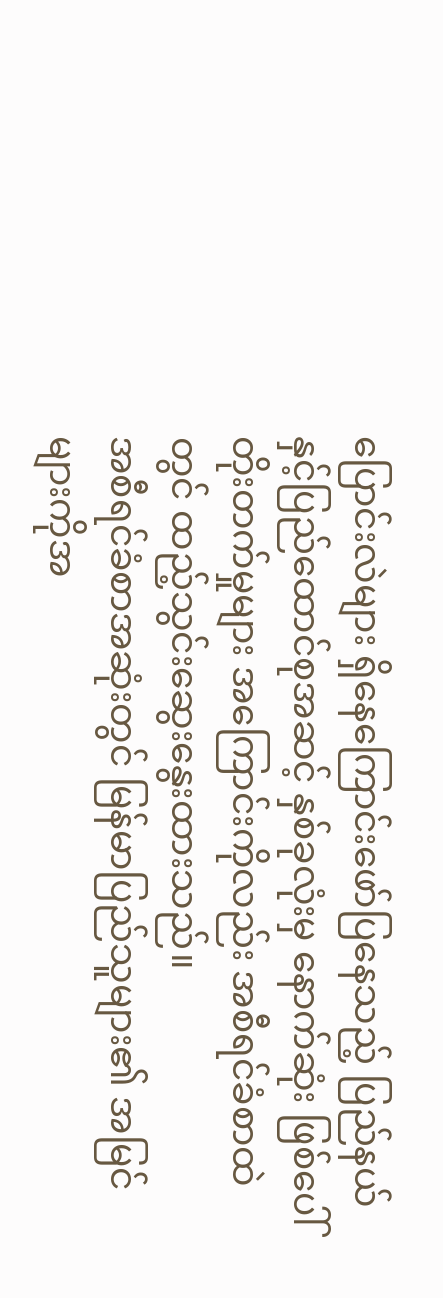ပြောင်းလဲများ ရှိနေကြောင်းဖော်ပြနေသည့် ပြည်နယ်နှင့်ပြည်ထောင်စုအဆင့် နှစ်ခုလုံးမှ နောက်ဆုံး ဖြစ်ပေါ်တိုးတက်မှုများ အကြောင်းကိုလည်း အစီရင်ခံစာထဲတွင် ထည့်သွင်းဆွေးနွေးထားသည်။
အစီရင်ခံစာအဆုံးတွင် မြန်မာပြည်သူများ၏ အမြင်များကိုအ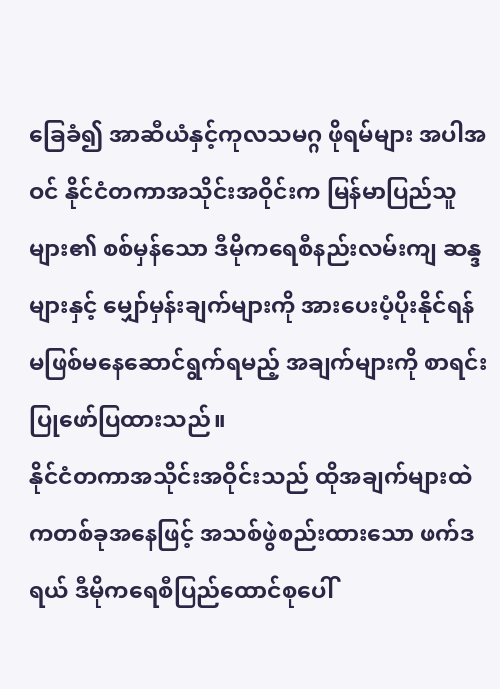ခြေခံ၍ အာဆီယံနှင့်ကုလသမဂ္ဂ ဖိုရမ်များ အပါအဝင် နိုင်ငံတကာအသိုင်းအဝိုင်းက မြန်မာပြည်သူများ၏ စစ်မှန်သော ဒီမိုကရေစီနည်းလမ်းကျ ဆန္ဒများနှင့် မျှော်မှန်းချက်များကို အားပေးပံ့ပိုးနိုင်ရန် မဖြစ်မနေဆောင်ရွက်ရမည့် အချက်များကို စာရင်းပြုဖော်ပြထားသည်။
နိုင်ငံတကာအသိုင်းအဝိုင်းသည် ထိုအချက်များထဲကတစ်ခုအနေဖြင့် အသစ်ဖွဲစည်းထားသော ဖက်ဒရယ် ဒီမိုကရေစီပြည်ထောင်စုပေါ်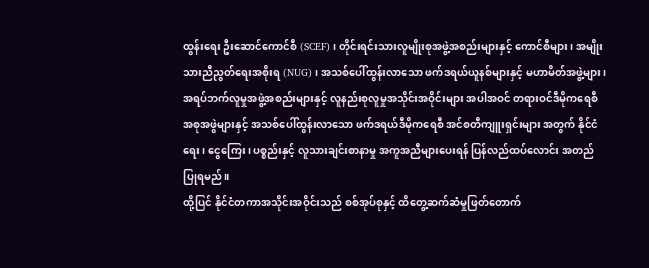ထွန်းရေး ဦးဆောင်ကောင်စီ (SCEF) ၊ တိုင်းရင်းသားလူမျိုးစုအဖွဲ့အစည်းများနှင့် ကောင်စီများ၊ အမျိုးသားညီညွတ်ရေးအစိုးရ (NUG) ၊ အသစ်ပေါ်ထွန်းလာသော ဖက်ဒရယ်ယူနစ်များနှင့် မဟာမိတ်အဖွဲ့များ၊ အရပ်ဘက်လူမှုအဖွဲ့အစည်းများနှင့် လူနည်းစုလူမှုအသိုင်းအဝိုင်းများ အပါအဝင် တရားဝင်ဒီမိုကရေစီအစုအဖွဲများနှင့် အသစ်ပေါ်ထွန်းလာသော ဖက်ဒရယ်ဒီမိုကရေစီ အင်စတီကျူးရှင်းများ အတွက် နိုင်ငံရေး၊ ငွေကြေး၊ ပစ္စည်းနှင့် လူသားချင်းစာနာမှု အကူအညီများပေးရန် ပြန်လည်ထပ်လောင်း အတည်ပြုရမည်။
ထို့ပြင် နိုင်ငံတကာအသိုင်းအဝိုင်းသည် စစ်အုပ်စုနှင့် ထိတွေ့ဆက်ဆံမှုဖြတ်တောက်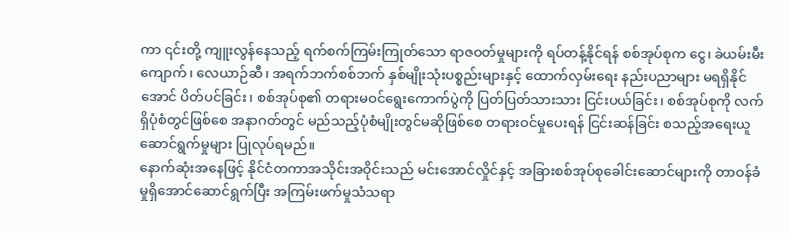ကာ ၎င်းတို့ ကျူးလွန်နေသည့် ရက်စက်ကြမ်းကြုတ်သော ရာဇဝတ်မှုများကို ရပ်တန့်နိုင်ရန် စစ်အုပ်စုက ငွေ၊ ခဲယမ်းမီးကျောက်၊ လေယာဉ်ဆီ၊ အရက်ဘက်စစ်ဘက် နှစ်မျိုးသုံးပစ္စည်းများနှင့် ထောက်လှမ်းရေး နည်းပညာများ မရရှိနိုင်အောင် ပိတ်ပင်ခြင်း၊ စစ်အုပ်စု၏ တရားမဝင်ရွေးကောက်ပွဲကို ပြတ်ပြတ်သားသား ငြင်းပယ်ခြင်း၊ စစ်အုပ်စုကို လက်ရှိပုံစံတွင်ဖြစ်စေ အနာဂတ်တွင် မည်သည့်ပုံစံမျိုးတွင်မဆိုဖြစ်စေ တရားဝင်မှုပေးရန် ငြင်းဆန်ခြင်း စသည့်အရေးယူဆောင်ရွက်မှုများ ပြုလုပ်ရမည်။
နောက်ဆုံးအနေဖြင့် နိုင်ငံတကာအသိုင်းအဝိုင်းသည် မင်းအောင်လှိုင်နှင့် အခြားစစ်အုပ်စုခေါင်းဆောင်များကို တာဝန်ခံမှုရှိအောင်ဆောင်ရွက်ပြီး အကြမ်းဖက်မှုသံသရာ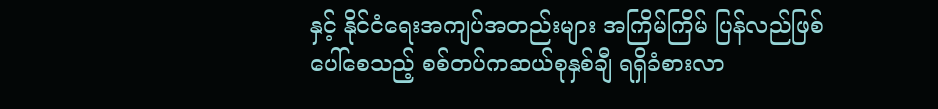နှင့် နိုင်ငံရေးအကျပ်အတည်းများ အကြိမ်ကြိမ် ပြန်လည်ဖြစ်ပေါ်စေသည့် စစ်တပ်ကဆယ်စုနှစ်ချီ ရရှိခံစားလာ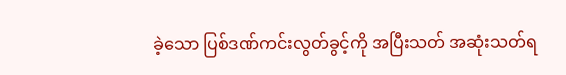ခဲ့သော ပြစ်ဒဏ်ကင်းလွတ်ခွင့်ကို အပြီးသတ် အဆုံးသတ်ရ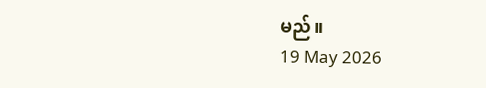မည်။
19 May 2026